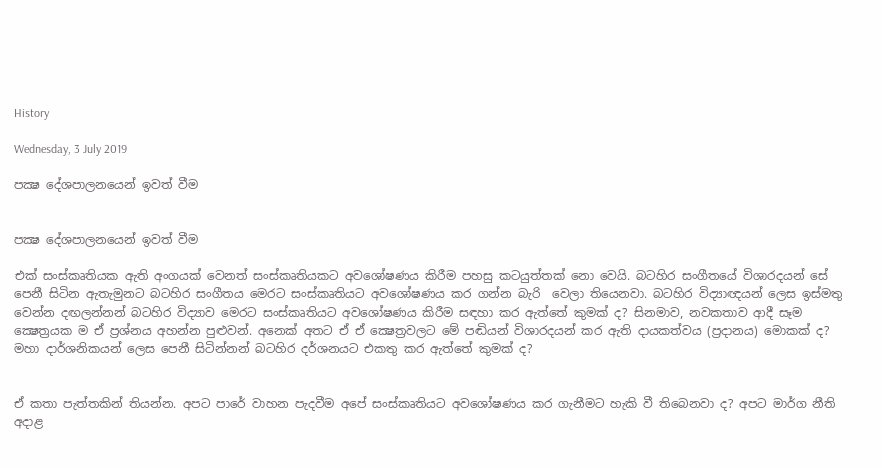History

Wednesday, 3 July 2019

පක්‍ෂ දේශපාලනයෙන් ඉවත් වීම


පක්‍ෂ දේශපාලනයෙන් ඉවත් වීම

එක් සංස්කෘතියක ඇති අංගයක් වෙනත් සංස්කෘතියකට අවශෝෂණය කිරීම පහසු කටයුත්තක් නො වෙයි. බටහිර සංගීතයේ විශාරදයන් සේ පෙනී සිටින ඇතැමුනට බටහිර සංගීතය මෙරට සංස්කෘතියට අවශෝෂණය කර ගන්න බැරි  වෙලා තියෙනවා. බටහිර විද්‍යාඥයන් ලෙස ඉස්මතු වෙන්න දඟලන්නන් බටහිර විද්‍යාව මෙරට සංස්කෘතියට අවශෝෂණය කිරීම සඳහා කර ඇත්තේ කුමක් ද? සිනමාව, නවකතාව ආදී සෑම ක්‍ෂෙත්‍රයක ම ඒ ප්‍රශ්නය අහන්න පුළුවන්. අනෙක් අතට ඒ ඒ ක්‍ෂෙත්‍රවලට මේ පඬියන් විශාරදයන් කර ඇති දායකත්වය (ප්‍රදානය) මොකක් ද? මහා දාර්ශනිකයන් ලෙස පෙනී සිටින්නන් බටහිර දර්ශනයට එකතු කර ඇත්තේ කුමක් ද?


ඒ කතා පැත්තකින් තියන්න. අපට පාරේ වාහන පැදවීම අපේ සංස්කෘතියට අවශෝෂණය කර ගැනීමට හැකි වී තිබෙනවා ද? අපට මාර්ග නීති අදාළ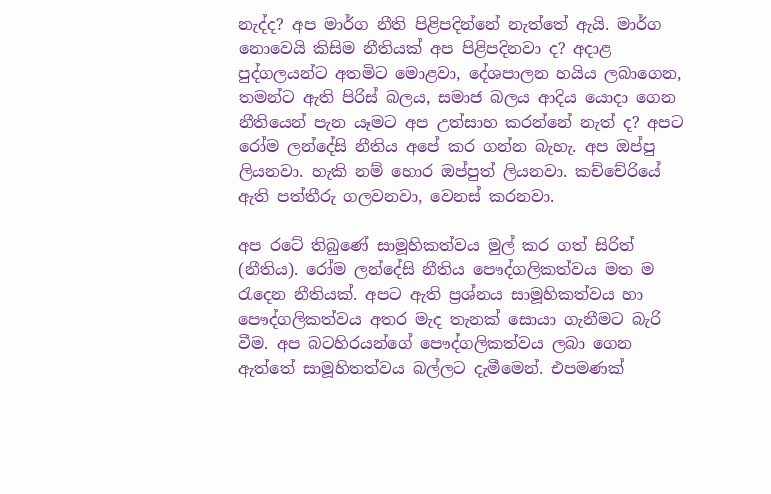නැද්ද? අප මාර්ග නීති පිළිපදින්නේ නැත්තේ ඇයි. මාර්ග නොවෙයි කිසිම නීතියක් අප පිළිපදිනවා ද? අදාළ පුද්ගලයන්ට අතමිට මොළවා, දේශපාලන හයිය ලබාගෙන, තමන්ට ඇති පිරිස් බලය, සමාජ බලය ආදිය යොදා ගෙන නීතියෙන් පැන යෑමට අප උත්සාහ කරන්නේ නැත් ද? අපට රෝම ලන්දේසි නීතිය අපේ කර ගන්න බැහැ. අප ඔප්පු ලියනවා. හැකි නම් හොර ඔප්පුත් ලියනවා. කච්චේරියේ ඇති පත්තීරු ගලවනවා, වෙනස් කරනවා.

අප රටේ තිබුණේ සාමූහිකත්වය මුල් කර ගත් සිරිත් (නීතිය). රෝම ලන්දේසි නීතිය පෞද්ගලිකත්වය මත ම රැදෙන නීතියක්. අපට ඇති ප්‍රශ්නය සාමූහිකත්වය හා පෞද්ගලිකත්වය අතර මැද තැනක් සොයා ගැනීමට බැරි වීම. අප බටහිරයන්ගේ පෞද්ගලිකත්වය ලබා ගෙන ඇත්තේ සාමූහිතත්වය බල්ලට දැමීමෙන්. එපමණක්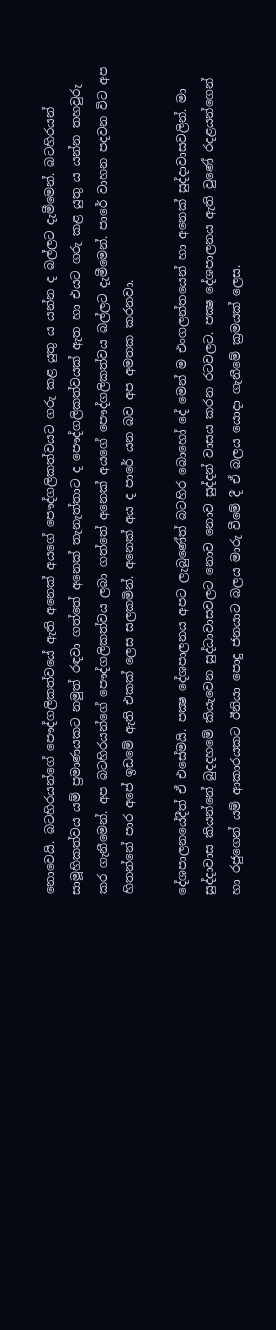නොවෙයි. බටහිරයන්ගේ පෞද්ගලිකත්වයේ ඇති අනෙක් අයගේ පෞද්ගලිකත්වයට ගරු කළ යුතු ය යන්න ද බල්ලට දැමීමෙන්. බටහිරයන් සාමූහිකත්වය යම් ප්‍රමාණයකට නමුත් රඳවා ගත්තේ අනෙක් තැනැත්තාට ද පෞද්ගලිකත්වයක් ඇත හා එයට ගරු කළ යුතු ය යන්න තහවුරු කර ගැනීමෙන්. අප බටහිරයන්ගේ පෞද්ගලිකත්වය ලබා ගත්තේ අනෙක් අයගේ පෞද්ගලිකත්වය බල්ලට දැමීමෙන්. පාරේ වාහන පදවන විට අප හිතන්නේ පාර අපේ ඉඩමේ ඇති එකක් ලෙස සලකමින්. අනෙක් අය ද පාරේ යන බව අප අමතක කරනවා.

දේශපාලනයේදීත් ඒ එසේමයි. පක්‍ෂ දේශපාලනය අපට ලැබුණේත් බටහිර බොහෝ දේ මෙන් ම එංගලන්තයෙන් හා අනෙක් සුද්දාවාසවලින්. මා සුද්දාවාස කියන්නේ බුදදහමේ කියැවෙන සුද්ධාවාසවලට නොව නොව සුද්දන් වාසය කරන රටවලට. පක්‍ෂ දේශපාලනය ඇති වුණේ රදළයන්ගෙන් හා රජුගෙන් යම් ආකාරයකට ඊනියා පොදු ජනයාට බලය මාරු වීමේ දී ඒ බලය යොදා ගැනීමේ ක්‍රමයක් ලෙස.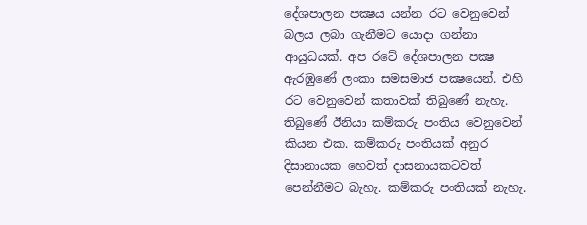දේශපාලන පක්‍ෂය යන්න රට වෙනුවෙන් බලය ලබා ගැනීමට යොදා ගන්නා ආයුධයක්. අප රටේ දේශපාලන පක්‍ෂ ඇරඹුණේ ලංකා සමසමාජ පක්‍ෂයෙන්. එහි රට වෙනුවෙන් කතාවක් තිබුණේ නැහැ. තිබුණේ ඊනියා කම්කරු පංතිය වෙනුවෙන් කියන එක. කම්කරු පංතියක් අනුර දිසානායක හෙවත් දාසනායකටවත් පෙන්නීමට බැහැ. කම්කරු පංතියක් නැහැ.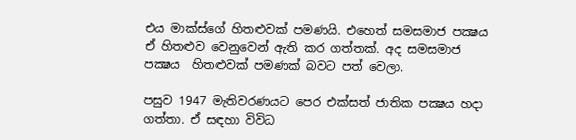එය මාක්ස්ගේ හිතළුවක් පමණයි. එහෙත් සමසමාජ පක්‍ෂය ඒ හිතළුව වෙනුවෙන් ඇති කර ගත්තක්. අද සමසමාජ පක්‍ෂය  හිතළුවක් පමණක් බවට පත් වෙලා.

පසුව 1947 මැතිවරණයට පෙර එක්සත් ජාතික පක්‍ෂය හදා ගත්තා. ඒ සඳහා විවිධ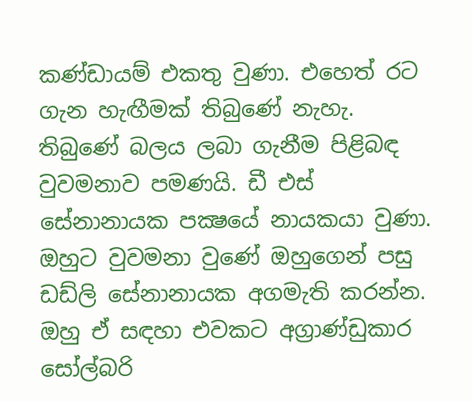කණ්ඩායම් එකතු වුණා. එහෙත් රට ගැන හැඟීමක් තිබුණේ නැහැ. තිබුණේ බලය ලබා ගැනීම පිළිබඳ වුවමනාව පමණයි. ඩී එස් සේනානායක පක්‍ෂයේ නායකයා වුණා. ඔහුට වුවමනා වුණේ ඔහුගෙන් පසු ඩඩ්ලි සේනානායක අගමැති කරන්න. ඔහු ඒ සඳහා එවකට අග්‍රාණ්ඩුකාර සෝල්බරි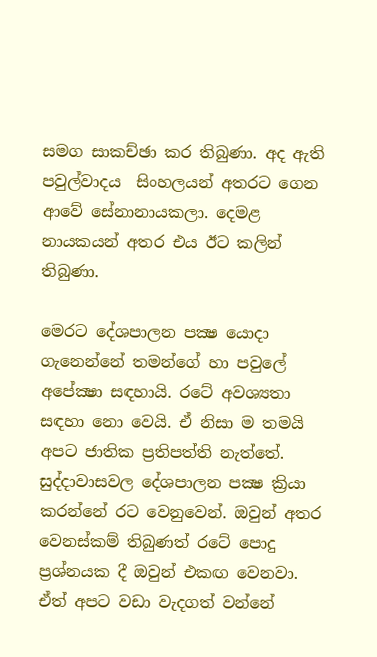සමග සාකච්ඡා කර තිබුණා. අද ඇති පවුල්වාදය  සිංහලයන් අතරට ගෙන ආවේ සේනානායකලා. දෙමළ නායකයන් අතර එය ඊට කලින් තිබුණා.

මෙරට දේශපාලන පක්‍ෂ යොදා ගැනෙන්නේ තමන්ගේ හා පවුලේ අපේක්‍ෂා සඳහායි. රටේ අවශ්‍යතා සඳහා නො වෙයි. ඒ නිසා ම තමයි අපට ජාතික ප්‍රතිපත්ති නැත්තේ. සුද්දාවාසවල දේශපාලන පක්‍ෂ ක්‍රියා කරන්නේ රට වෙනුවෙන්. ඔවුන් අතර වෙනස්කම් තිබුණත් රටේ පොදු ප්‍රශ්නයක දී ඔවුන් එකඟ වෙනවා. ඒත් අපට වඩා වැදගත් වන්නේ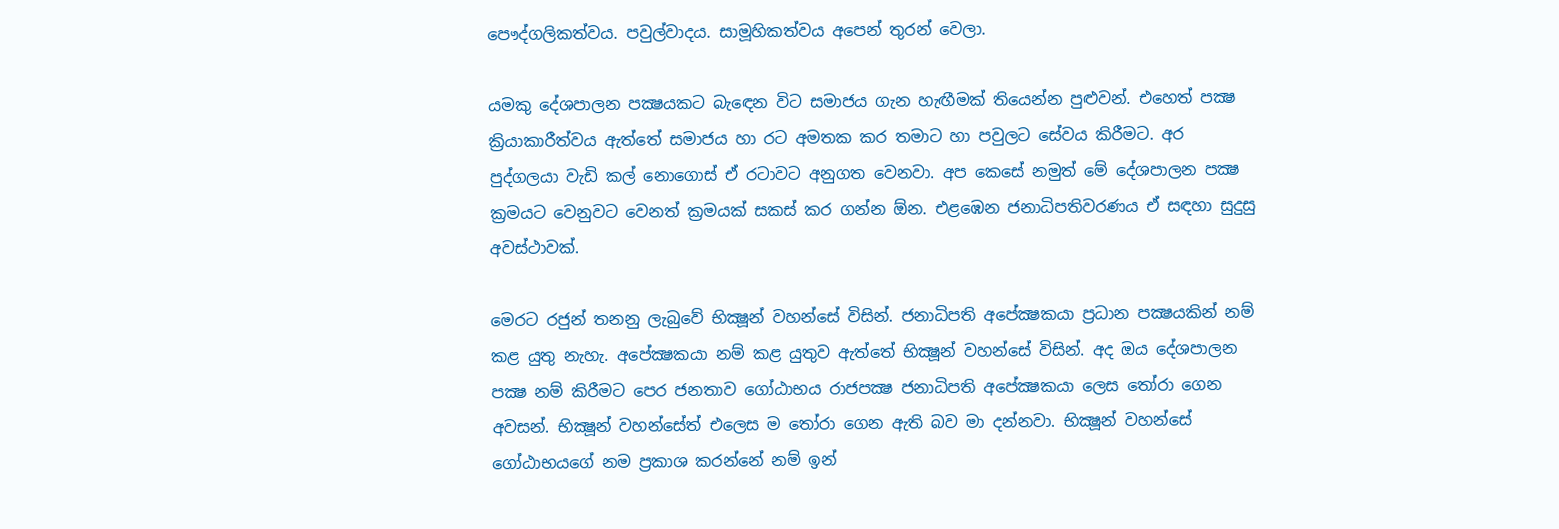පෞද්ගලිකත්වය. පවුල්වාදය. සාමූහිකත්වය අපෙන් තුරන් වෙලා.

යමකු දේශපාලන පක්‍ෂයකට බැඳෙන විට සමාජය ගැන හැඟීමක් තියෙන්න පුළුවන්. එහෙත් පක්‍ෂ ක්‍රියාකාරීත්වය ඇත්තේ සමාජය හා රට අමතක කර තමාට හා පවුලට සේවය කිරීමට. අර පුද්ගලයා වැඩි කල් නොගොස් ඒ රටාවට අනුගත වෙනවා. අප කෙසේ නමුත් මේ දේශපාලන පක්‍ෂ ක්‍රමයට වෙනුවට වෙනත් ක්‍රමයක් සකස් කර ගන්න ඕන. එළඹෙන ජනාධිපතිවරණය ඒ සඳහා සුදුසු අවස්ථාවක්.

මෙරට රජුන් තනනු ලැබුවේ භික්‍ෂූන් වහන්සේ විසින්. ජනාධිපති අපේක්‍ෂකයා ප්‍රධාන පක්‍ෂයකින් නම් කළ යුතු නැහැ. අපේක්‍ෂකයා නම් කළ යුතුව ඇත්තේ භික්‍ෂූන් වහන්සේ විසින්. අද ඔය දේශපාලන පක්‍ෂ නම් කිරීමට පෙර ජනතාව ගෝඨාභය රාජපක්‍ෂ ජනාධිපති අපේක්‍ෂකයා ලෙස තෝරා ගෙන අවසන්. භික්‍ෂූන් වහන්සේත් එලෙස ම තෝරා ගෙන ඇති බව මා දන්නවා. භික්‍ෂූන් වහන්සේ ගෝඨාභයගේ නම ප්‍රකාශ කරන්නේ නම් ඉන්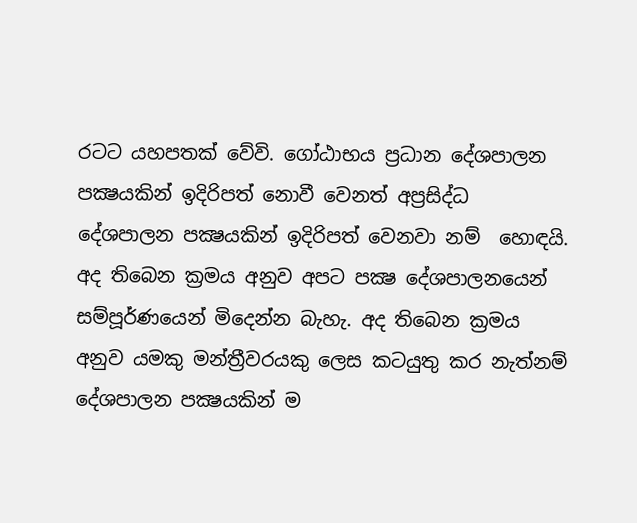රටට යහපතක් වේවි. ගෝඨාභය ප්‍රධාන දේශපාලන පක්‍ෂයකින් ඉදිරිපත් නොවී වෙනත් අප්‍රසිද්ධ දේශපාලන පක්‍ෂයකින් ඉදිරිපත් වෙනවා නම්  හොඳයි. අද තිබෙන ක්‍රමය අනුව අපට පක්‍ෂ දේශපාලනයෙන් සම්පූර්ණයෙන් මිදෙන්න බැහැ. අද තිබෙන ක්‍රමය අනුව යමකු මන්ත්‍රීවරයකු ලෙස කටයුතු කර නැත්නම් දේශපාලන පක්‍ෂයකින් ම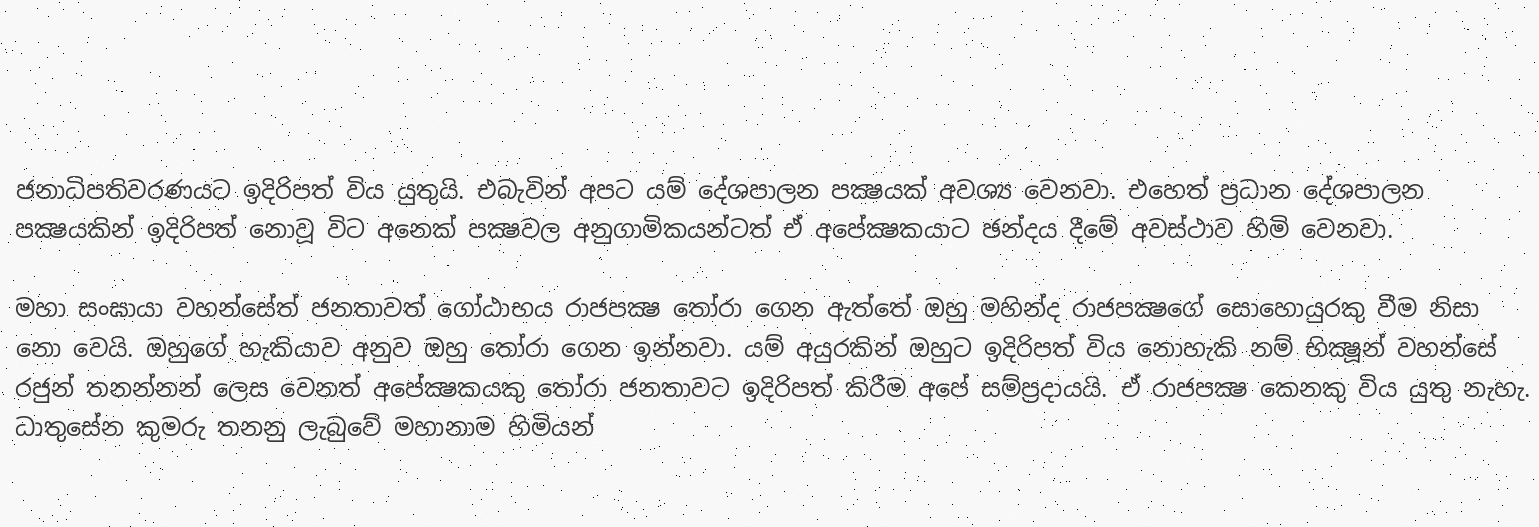ජනාධිපතිවරණයට ඉදිරිපත් විය යුතුයි. එබැවින් අපට යම් දේශපාලන පක්‍ෂයක් අවශ්‍ය වෙනවා. එහෙත් ප්‍රධාන දේශපාලන පක්‍ෂයකින් ඉදිරිපත් නොවූ විට අනෙක් පක්‍ෂවල අනුගාමිකයන්ටත් ඒ අපේක්‍ෂකයාට ඡන්දය දීමේ අවස්ථාව හිමි වෙනවා.

මහා සංඝායා වහන්සේත් ජනතාවත් ගෝඨාභය රාජපක්‍ෂ තෝරා ගෙන ඇත්තේ ඔහු මහින්ද රාජපක්‍ෂගේ සොහොයුරකු වීම නිසා නො වෙයි. ඔහුගේ හැකියාව අනුව ඔහු තෝරා ගෙන ඉන්නවා. යම් අයුරකින් ඔහුට ඉදිරිපත් විය නොහැකි නම් භික්‍ෂූන් වහන්සේ රජුන් තනන්නන් ලෙස වෙනත් අපේක්‍ෂකයකු තෝරා ජනතාවට ඉදිරිපත් කිරීම අපේ සම්ප්‍රදායයි. ඒ රාජපක්‍ෂ කෙනකු විය යුතු නැහැ. ධාතුසේන කුමරු තනනු ලැබුවේ මහානාම හිමියන්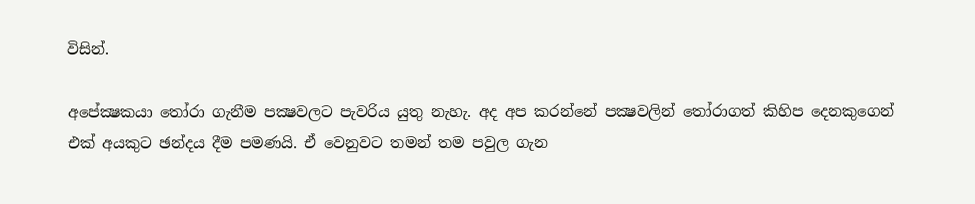විසින්.

අපේක්‍ෂකයා තෝරා ගැනීම පක්‍ෂවලට පැවරිය යුතු නැහැ. අද අප කරන්නේ පක්‍ෂවලින් තෝරාගත් කිහිප දෙනකුගෙන් එක් අයකුට ඡන්දය දීම පමණයි. ඒ වෙනුවට තමන් තම පවුල ගැන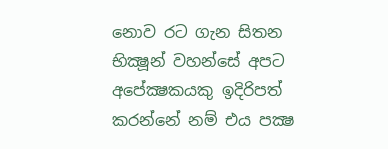නොව රට ගැන සිතන භික්‍ෂූන් වහන්සේ අපට අපේක්‍ෂකයකු ඉදිරිපත් කරන්නේ නම් එය පක්‍ෂ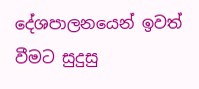දේශපාලනයෙන් ඉවත් වීමට සුදුසු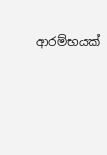ආරම්භයක්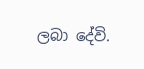ලබා දේවි.